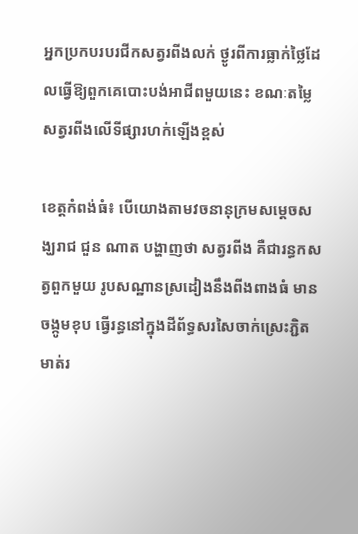អ្នកប្រកបរបរជីកសត្វរពីងលក់ ថ្ងូរពីការធ្លាក់ថ្លៃដែលធ្វើឱ្យពួកគេបោះបង់អាជីពមួយនេះ ខណៈតម្លៃសត្វរពីងលើទីផ្សារហក់ឡើងខ្ពស់

ខេត្តកំពង់ធំ៖ បើយោងតាមវចនានុក្រមសម្តេចសង្ឃរាជ ជួន ណាត បង្ហាញថា សត្វរពីង គឺជារន្ធកសត្វពួកមួយ រូបសណ្ឋានស្រដៀងនឹងពីងពាងធំ មានចង្កូមខុប ធ្វើរន្ធនៅក្នុងដីព័ទ្ធសរសៃចាក់ស្រេះភ្ជិតមាត់រ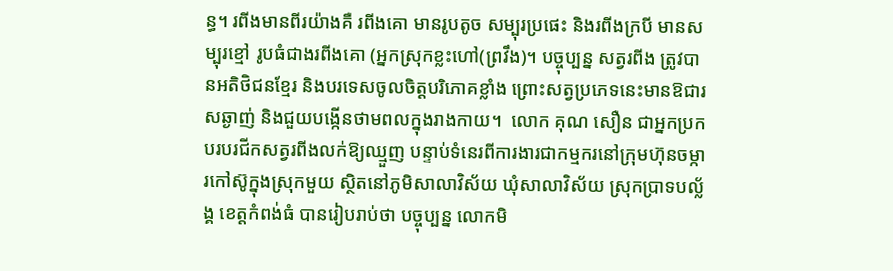ន្ធ។ រពីងមានពីរយ៉ាងគឺ រពីងគោ មានរូបតូច សម្បុរប្រផេះ និងរពីងក្របី មានសម្បុរខ្មៅ រូបធំជាងរពីងគោ (អ្នកស្រុកខ្លះហៅ(ព្រវឹង)។ បច្ចុប្បន្ន សត្វរពីង ត្រូវបានអតិថិជនខ្មែរ និងបរទេសចូលចិត្តបរិភោគខ្លាំង ព្រោះសត្វប្រភេទនេះមានឱជារសឆ្ងាញ់ និងជួយបង្កើនថាមពលក្នុងរាងកាយ។  លោក គុណ សឿន ជាអ្នកប្រកបរបរជីកសត្វរពីងលក់ឱ្យឈ្មួញ បន្ទាប់ទំនេរពីការងារជាកម្មករនៅក្រុមហ៊ុនចម្ការកៅស៊ូក្នុងស្រុកមួយ ស្ថិតនៅភូមិសាលាវិស័យ ឃុំសាលាវិស័យ ស្រុកប្រាទបល្ល័ង្គ ខេត្តកំពង់ធំ បានរៀបរាប់ថា បច្ចុប្បន្ន លោកមិ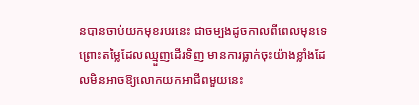នបានចាប់យកមុខរបរនេះ ជាចម្បងដូចកាលពីពេលមុនទេ ព្រោះតម្លៃដែលឈ្មួញដើរទិញ មានការធ្លាក់ចុះយ៉ាងខ្លាំងដែលមិនអាចឱ្យលោកយកអាជីពមួយនេះ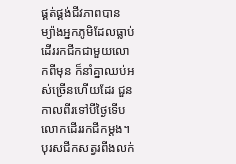ផ្គត់ផ្គង់ជីវភាពបាន ម្យ៉ាងអ្នកភូមិដែលធ្លាប់ដើររកជីកជាមួយលោកពីមុន ក៏នាំគ្នាឈប់អស់ច្រើនហើយដែរ ជួនកាលពីរទៅបីថ្ងៃទើបលោកដើររកជីកម្ដង។  បុរសជីកសត្វរពីងលក់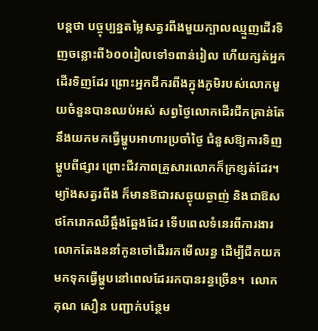បន្តថា បច្ចុប្បន្នតម្លៃសត្វរពីងមួយក្បាលឈ្មួញដើរទិញចន្លោះពី៦០០រៀលទៅ១ពាន់រៀល ហើយក្សត់អ្នកដើរទិញដែរ ព្រោះអ្នកជីករពីងក្នុងភូមិរបស់លោកមួយចំនួនបានឈប់អស់ សព្វថ្ងៃលោកដើរជីកគ្រាន់តែនឹងយកមកធ្វើម្ហូបអាហារប្រចាំថ្ងៃ ជំនួសឱ្យការទិញម្ហូបពីផ្សារ ព្រោះជីវភាពគ្រួសារលោកក៏ក្រខ្សត់ដែរ។ ម្យ៉ាងសត្វរពីង ក៏មានឱជារសឆ្ងុយឆ្ងាញ់ និងជាឱសថកែរោកឈឺឆ្អឹងឆ្អែងដែរ ទើបពេលទំនេរពីការងារ លោកតែងននាំកូនចៅដើររកមើលរន្ធ ដើម្បីជីកយកមកទុកធ្វើម្ហូបនៅពេលដែររកបានរន្ធច្រើន។  លោក គុណ សឿន បញ្ជាក់បន្ថែម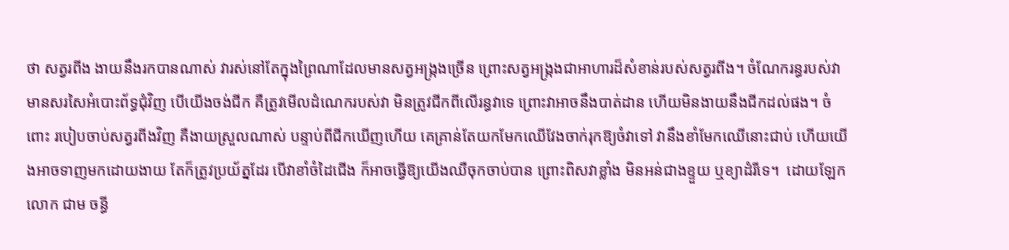ថា សត្វរពីង ងាយនឹងរកបានណាស់ វារស់នៅតែក្នុងព្រៃណាដែលមានសត្វអង្ក្រងច្រើន ព្រោះសត្វអង្ក្រងជាអាហារដ៏សំខាន់របស់សត្វរពីង។ ចំណែករន្ធរបស់វាមានសរសៃអំបោះព័ទ្ធជុំវិញ បើយើងចង់ជីក គឺត្រូវមើលដំណេករបស់វា មិនត្រូវជីកពីលើរន្ធវាទេ ព្រោះវាអាចនឹងបាត់ដាន ហើយមិនងាយនឹងជីកដល់ផង។ ចំពោះ របៀបចាប់សត្វរពីងវិញ គឺងាយស្រួលណាស់ បន្ទាប់ពីជីកឃើញហើយ គេគ្រាន់តែយកមែកឈើវែងចាក់រុកឱ្យចំវាទៅ វានឹងខាំមែកឈើនោះជាប់ ហើយយើងអាចទាញមកដោយងាយ តែក៏ត្រូវប្រយ័ត្នដែរ បើវាខាំចំដៃជើង ក៏អាចធ្វើឱ្យយើងឈឺចុកចាប់បាន ព្រោះពិសវាខ្លាំង មិនអន់ជាងខ្ទួយ ឬខ្យាដំរីទេ។  ដោយឡែក លោក ជាម ចន្ធី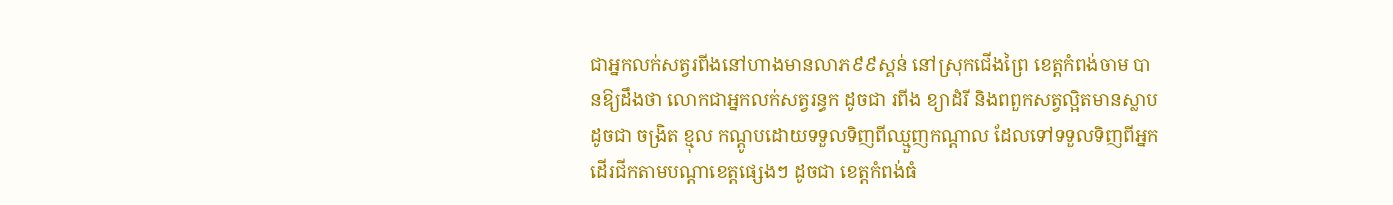ជាអ្នកលក់សត្វរពីងនៅហាងមានលាភ៩៩ស្គន់ នៅស្រុកជើងព្រៃ ខេត្តកំពង់ចាម បានឱ្យដឹងថា លោកជាអ្នកលក់សត្វរន្ធក ដូចជា រពីង ខ្យាដំរី និងពពួកសត្វល្អិតមានស្លាប ដូចជា ចង្រិត ខ្មុល កណ្តូបដោយទទួលទិញពីឈ្មួញកណ្តាល ដែលទៅទទួលទិញពីអ្នកដើរជីកតាមបណ្តាខេត្តផ្សេងៗ ដូចជា ខេត្តកំពង់ធំ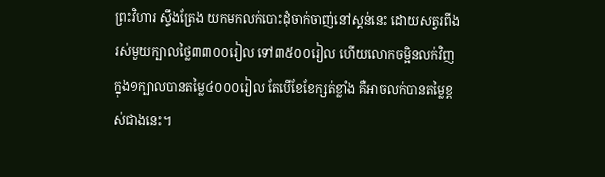ព្រះវិហារ ស្ទឹងត្រែង យកមកលក់បោះដុំចាក់ចាញ់នៅស្គន់នេះ ដោយសត្វរពីងរស់មួយក្បាលថ្លៃ៣៣០០រៀល ទៅ៣៥០០រៀល ហើយលោកចម្អិនលក់វិញក្នុង១ក្បាលបានតម្លៃ៤០០០រៀល តែបើខែខែក្សត់ខ្លាំង គឺអាចលក់បានតម្លៃខ្ពស់ជាងនេះ។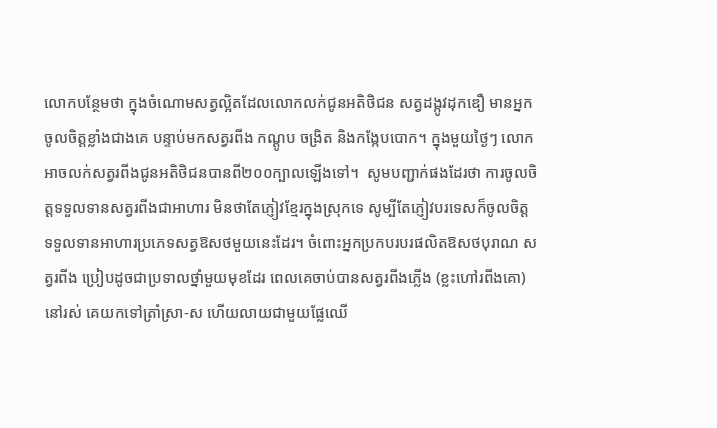លោកបន្ថែមថា ក្នុងចំណោមសត្វល្អិតដែលលោកលក់ជូនអតិថិជន សត្វដង្កូវដុកឌឿ មានអ្នកចូលចិត្តខ្លាំងជាងគេ បន្ទាប់មកសត្វរពីង កណ្តូប ចង្រិត និងកង្កែបបោក។ ក្នុងមួយថ្ងៃៗ លោកអាចលក់សត្វរពីងជូនអតិថិជនបានពី២០០ក្បាលឡើងទៅ។  សូមបញ្ជាក់ផងដែរថា ការចូលចិត្តទទួលទានសត្វរពីងជាអាហារ មិនថាតែភ្ញៀវខ្មែរក្នុងស្រុកទេ សូម្បីតែភ្ញៀវបរទេសក៏ចូលចិត្តទទួលទានអាហារប្រភេទសត្វឱសថមួយនេះដែរ។ ចំពោះអ្នកប្រកបរបរផលិតឱសថបុរាណ សត្វរពីង ប្រៀបដូចជាប្រទាលថ្នាំមួយមុខដែរ ពេលគេចាប់បានសត្វរពីងភ្លើង (ខ្លះហៅរពីងគោ) នៅរស់ គេយកទៅត្រាំស្រា-ស ហើយលាយជាមួយផ្លែឈើ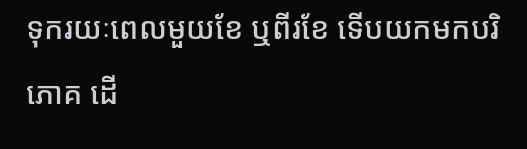ទុករយៈពេលមួយខែ ឬពីរខែ ទើបយកមកបរិភោគ ដើ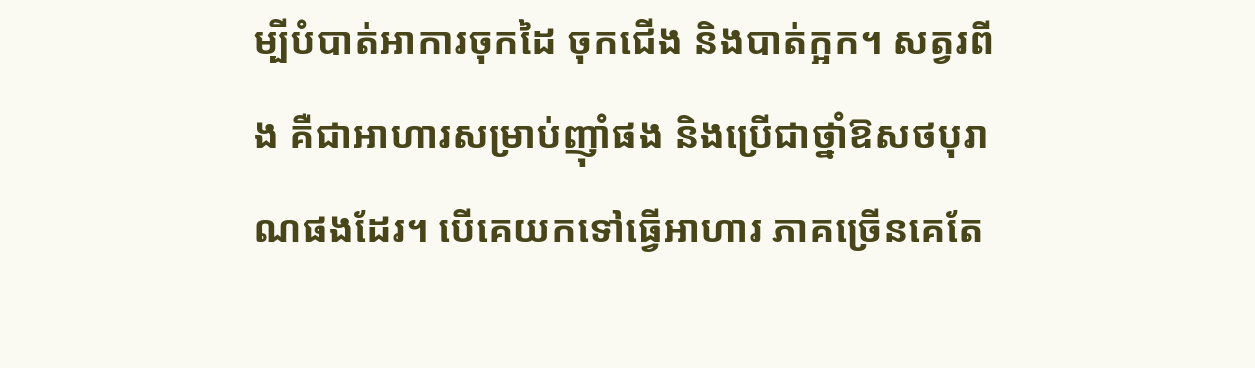ម្បីបំបាត់អាការចុកដៃ ចុកជើង និងបាត់ក្អក។ សត្វរពីង គឺជាអាហារសម្រាប់ញ៉ាំផង និងប្រើជាថ្នាំឱសថបុរាណផងដែរ។ បើគេយកទៅធ្វើអាហារ ភាគច្រើនគេតែ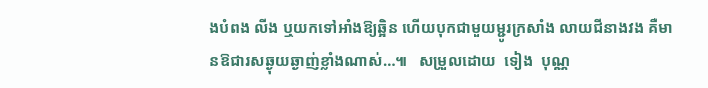ងបំពង លីង ឬយកទៅអាំងឱ្យឆ្អិន ហើយបុកជាមួយម្ជូរក្រសាំង លាយជីនាងវង គឺមានឱជារសឆ្ងុយឆ្ងាញ់ខ្លាំងណាស់…៕   សម្រួលដោយ  ទៀង  បុណ្ណ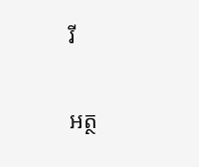រី

អត្ថ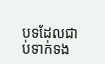បទដែលជាប់ទាក់ទង